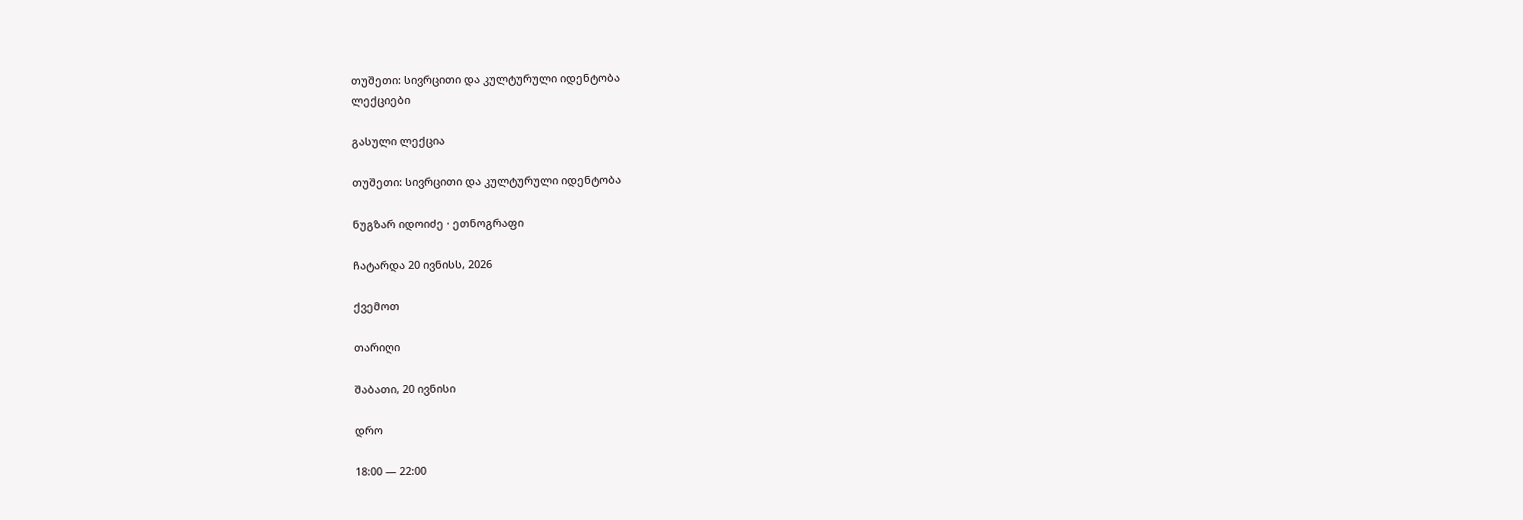თუშეთი: სივრცითი და კულტურული იდენტობა
ლექციები

გასული ლექცია

თუშეთი: სივრცითი და კულტურული იდენტობა

ნუგზარ იდოიძე · ეთნოგრაფი

ჩატარდა 20 ივნისს, 2026

ქვემოთ

თარიღი

შაბათი, 20 ივნისი

დრო

18:00 — 22:00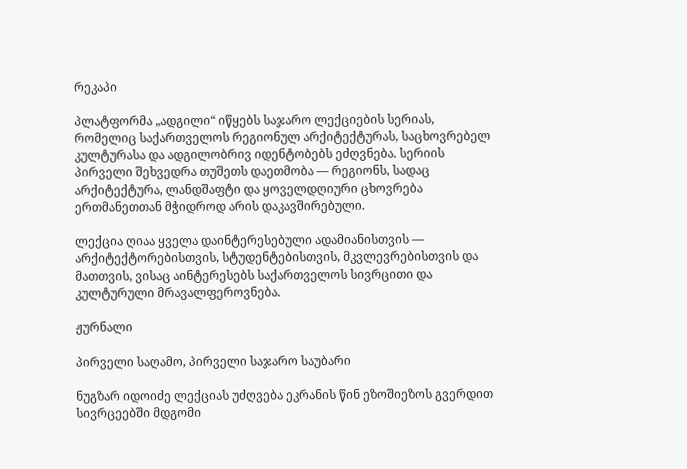რეკაპი

პლატფორმა „ადგილი“ იწყებს საჯარო ლექციების სერიას, რომელიც საქართველოს რეგიონულ არქიტექტურას, საცხოვრებელ კულტურასა და ადგილობრივ იდენტობებს ეძღვნება. სერიის პირველი შეხვედრა თუშეთს დაეთმობა — რეგიონს, სადაც არქიტექტურა, ლანდშაფტი და ყოველდღიური ცხოვრება ერთმანეთთან მჭიდროდ არის დაკავშირებული.

ლექცია ღიაა ყველა დაინტერესებული ადამიანისთვის — არქიტექტორებისთვის, სტუდენტებისთვის, მკვლევრებისთვის და მათთვის, ვისაც აინტერესებს საქართველოს სივრცითი და კულტურული მრავალფეროვნება.

ჟურნალი

პირველი საღამო, პირველი საჯარო საუბარი

ნუგზარ იდოიძე ლექციას უძღვება ეკრანის წინ ეზოშიეზოს გვერდით სივრცეებში მდგომი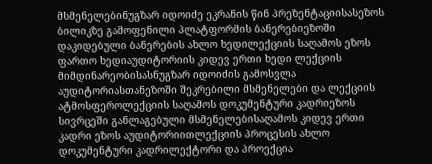მსმენელებინუგზარ იდოიძე ეკრანის წინ პრეზენტაციისასეზოს ბილიკზე გამოფენილი პლატფორმის ბანერებიეზოში დაკიდებული ბანერების ახლო ხედილექციის საღამოს ეზოს ფართო ხედიაუდიტორიის კიდევ ერთი ხედი ლექციის მიმდინარეობისასნუგზარ იდოიძის გამოსვლა აუდიტორიასთანეზოში შეკრებილი მსმენელები და ლექციის ატმოსფეროლექციის საღამოს დოკუმენტური კადრიეზოს სივრცეში განლაგებული მსმენელებისაღამოს კიდევ ერთი კადრი ეზოს აუდიტორიითლექციის პროცესის ახლო დოკუმენტური კადრილექტორი და პროექცია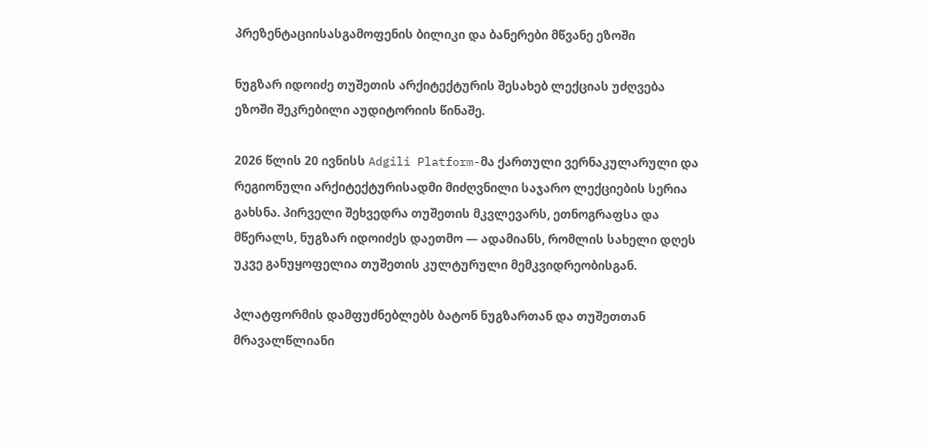პრეზენტაციისასგამოფენის ბილიკი და ბანერები მწვანე ეზოში

ნუგზარ იდოიძე თუშეთის არქიტექტურის შესახებ ლექციას უძღვება ეზოში შეკრებილი აუდიტორიის წინაშე.

2026 წლის 20 ივნისს Adgili Platform-მა ქართული ვერნაკულარული და რეგიონული არქიტექტურისადმი მიძღვნილი საჯარო ლექციების სერია გახსნა. პირველი შეხვედრა თუშეთის მკვლევარს, ეთნოგრაფსა და მწერალს, ნუგზარ იდოიძეს დაეთმო — ადამიანს, რომლის სახელი დღეს უკვე განუყოფელია თუშეთის კულტურული მემკვიდრეობისგან.

პლატფორმის დამფუძნებლებს ბატონ ნუგზართან და თუშეთთან მრავალწლიანი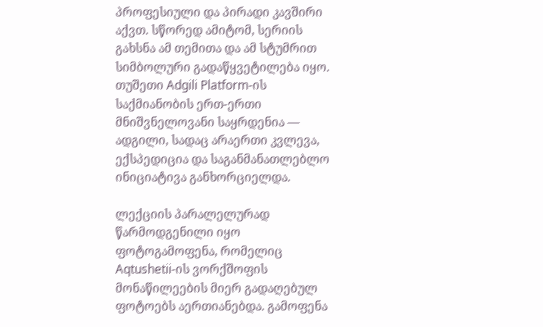პროფესიული და პირადი კავშირი აქვთ. სწორედ ამიტომ, სერიის გახსნა ამ თემითა და ამ სტუმრით სიმბოლური გადაწყვეტილება იყო. თუშეთი Adgili Platform-ის საქმიანობის ერთ-ერთი მნიშვნელოვანი საყრდენია — ადგილი, სადაც არაერთი კვლევა, ექსპედიცია და საგანმანათლებლო ინიციატივა განხორციელდა.

ლექციის პარალელურად წარმოდგენილი იყო ფოტოგამოფენა, რომელიც Aqtushetii-ის ვორქშოფის მონაწილეების მიერ გადაღებულ ფოტოებს აერთიანებდა. გამოფენა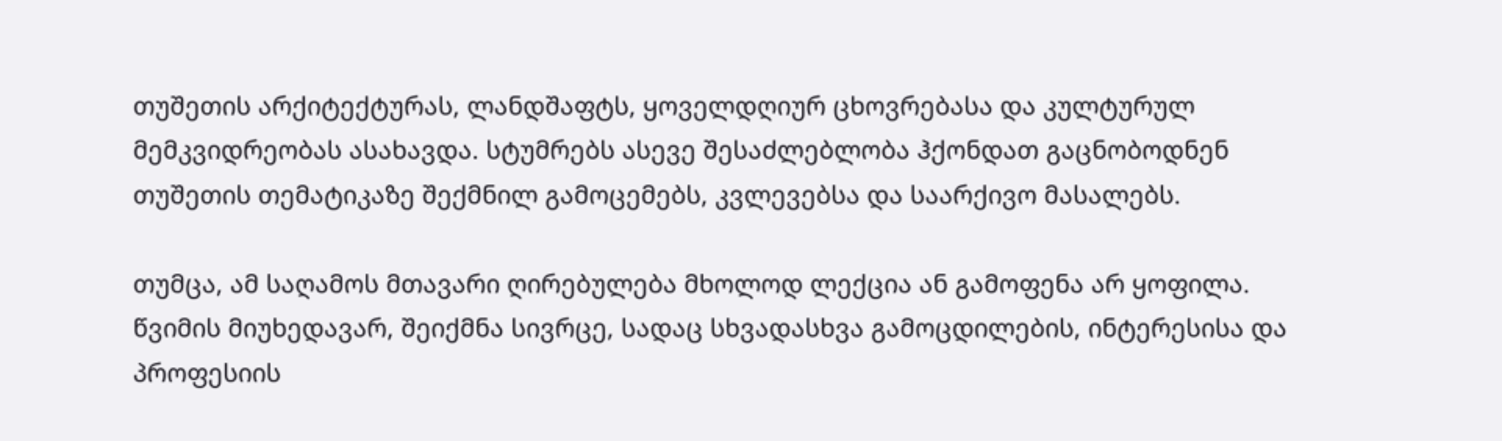თუშეთის არქიტექტურას, ლანდშაფტს, ყოველდღიურ ცხოვრებასა და კულტურულ მემკვიდრეობას ასახავდა. სტუმრებს ასევე შესაძლებლობა ჰქონდათ გაცნობოდნენ თუშეთის თემატიკაზე შექმნილ გამოცემებს, კვლევებსა და საარქივო მასალებს.

თუმცა, ამ საღამოს მთავარი ღირებულება მხოლოდ ლექცია ან გამოფენა არ ყოფილა. წვიმის მიუხედავარ, შეიქმნა სივრცე, სადაც სხვადასხვა გამოცდილების, ინტერესისა და პროფესიის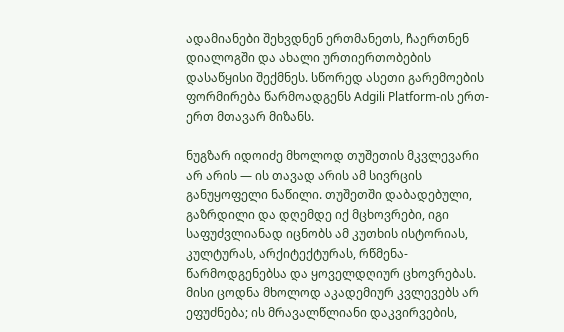ადამიანები შეხვდნენ ერთმანეთს, ჩაერთნენ დიალოგში და ახალი ურთიერთობების დასაწყისი შექმნეს. სწორედ ასეთი გარემოების ფორმირება წარმოადგენს Adgili Platform-ის ერთ-ერთ მთავარ მიზანს.

ნუგზარ იდოიძე მხოლოდ თუშეთის მკვლევარი არ არის — ის თავად არის ამ სივრცის განუყოფელი ნაწილი. თუშეთში დაბადებული, გაზრდილი და დღემდე იქ მცხოვრები, იგი საფუძვლიანად იცნობს ამ კუთხის ისტორიას, კულტურას, არქიტექტურას, რწმენა-წარმოდგენებსა და ყოველდღიურ ცხოვრებას. მისი ცოდნა მხოლოდ აკადემიურ კვლევებს არ ეფუძნება; ის მრავალწლიანი დაკვირვების,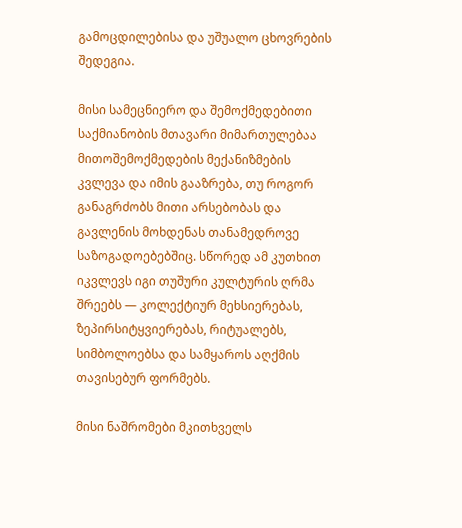გამოცდილებისა და უშუალო ცხოვრების შედეგია.

მისი სამეცნიერო და შემოქმედებითი საქმიანობის მთავარი მიმართულებაა მითოშემოქმედების მექანიზმების კვლევა და იმის გააზრება, თუ როგორ განაგრძობს მითი არსებობას და გავლენის მოხდენას თანამედროვე საზოგადოებებშიც. სწორედ ამ კუთხით იკვლევს იგი თუშური კულტურის ღრმა შრეებს — კოლექტიურ მეხსიერებას, ზეპირსიტყვიერებას, რიტუალებს, სიმბოლოებსა და სამყაროს აღქმის თავისებურ ფორმებს.

მისი ნაშრომები მკითხველს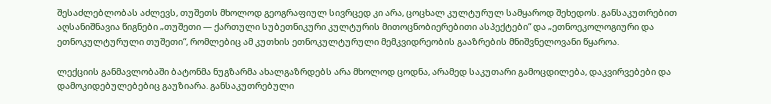შესაძლებლობას აძლევს, თუშეთს მხოლოდ გეოგრაფიულ სივრცედ კი არა, ცოცხალ კულტურულ სამყაროდ შეხედოს. განსაკუთრებით აღსანიშნავია წიგნები „თუშეთი — ქართული სუბეთნიკური კულტურის მითოცნობიერებითი ასპექტები“ და „ეთნოეკოლოგიური და ეთნოკულტურული თუშეთი“, რომლებიც ამ კუთხის ეთნოკულტურული მემკვიდრეობის გააზრების მნიშვნელოვანი წყაროა.

ლექციის განმავლობაში ბატონმა ნუგზარმა ახალგაზრდებს არა მხოლოდ ცოდნა, არამედ საკუთარი გამოცდილება, დაკვირვებები და დამოკიდებულებებიც გაუზიარა. განსაკუთრებული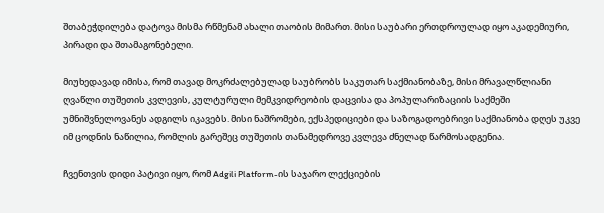შთაბეჭდილება დატოვა მისმა რწმენამ ახალი თაობის მიმართ. მისი საუბარი ერთდროულად იყო აკადემიური, პირადი და შთამაგონებელი.

მიუხედავად იმისა, რომ თავად მოკრძალებულად საუბრობს საკუთარ საქმიანობაზე, მისი მრავალწლიანი ღვაწლი თუშეთის კვლევის, კულტურული მემკვიდრეობის დაცვისა და პოპულარიზაციის საქმეში უმნიშვნელოვანეს ადგილს იკავებს. მისი ნაშრომები, ექსპედიციები და საზოგადოებრივი საქმიანობა დღეს უკვე იმ ცოდნის ნაწილია, რომლის გარეშეც თუშეთის თანამედროვე კვლევა ძნელად წარმოსადგენია.

ჩვენთვის დიდი პატივი იყო, რომ Adgili Platform-ის საჯარო ლექციების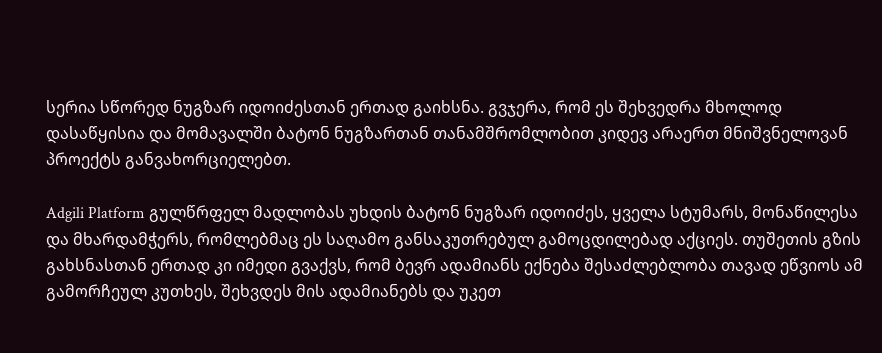სერია სწორედ ნუგზარ იდოიძესთან ერთად გაიხსნა. გვჯერა, რომ ეს შეხვედრა მხოლოდ დასაწყისია და მომავალში ბატონ ნუგზართან თანამშრომლობით კიდევ არაერთ მნიშვნელოვან პროექტს განვახორციელებთ.

Adgili Platform გულწრფელ მადლობას უხდის ბატონ ნუგზარ იდოიძეს, ყველა სტუმარს, მონაწილესა და მხარდამჭერს, რომლებმაც ეს საღამო განსაკუთრებულ გამოცდილებად აქციეს. თუშეთის გზის გახსნასთან ერთად კი იმედი გვაქვს, რომ ბევრ ადამიანს ექნება შესაძლებლობა თავად ეწვიოს ამ გამორჩეულ კუთხეს, შეხვდეს მის ადამიანებს და უკეთ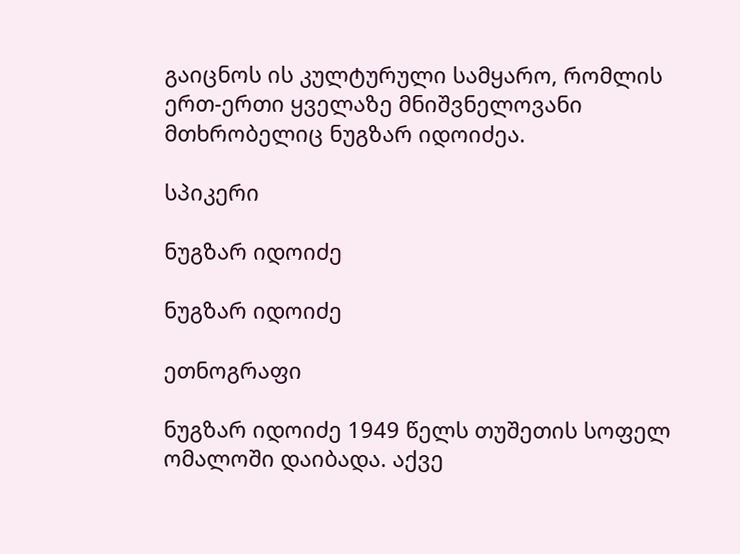გაიცნოს ის კულტურული სამყარო, რომლის ერთ-ერთი ყველაზე მნიშვნელოვანი მთხრობელიც ნუგზარ იდოიძეა.

სპიკერი

ნუგზარ იდოიძე

ნუგზარ იდოიძე

ეთნოგრაფი

ნუგზარ იდოიძე 1949 წელს თუშეთის სოფელ ომალოში დაიბადა. აქვე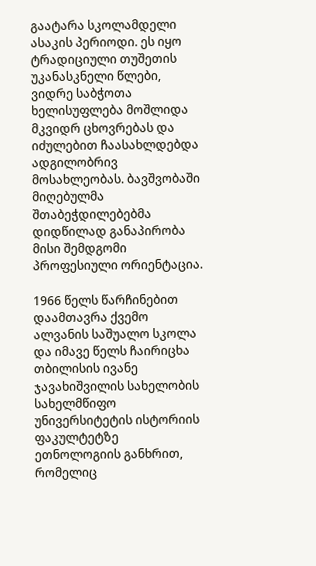გაატარა სკოლამდელი ასაკის პერიოდი. ეს იყო ტრადიციული თუშეთის უკანასკნელი წლები, ვიდრე საბჭოთა ხელისუფლება მოშლიდა მკვიდრ ცხოვრებას და იძულებით ჩაასახლდებდა ადგილობრივ მოსახლეობას. ბავშვობაში მიღებულმა შთაბეჭდილებებმა დიდწილად განაპირობა მისი შემდგომი პროფესიული ორიენტაცია.

1966 წელს წარჩინებით დაამთავრა ქვემო ალვანის საშუალო სკოლა და იმავე წელს ჩაირიცხა თბილისის ივანე ჯავახიშვილის სახელობის სახელმწიფო უნივერსიტეტის ისტორიის ფაკულტეტზე ეთნოლოგიის განხრით, რომელიც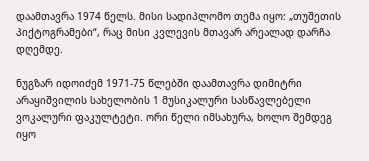დაამთავრა 1974 წელს. მისი სადიპლომო თემა იყო: „თუშეთის პიქტოგრამები“, რაც მისი კვლევის მთავარ არეალად დარჩა დღემდე.

ნუგზარ იდოიძემ 1971-75 წლებში დაამთავრა დიმიტრი არაყიშვილის სახელობის 1 მუსიკალური სასწავლებელი ვოკალური ფაკულტეტი. ორი წელი იმსახურა, ხოლო შემდეგ იყო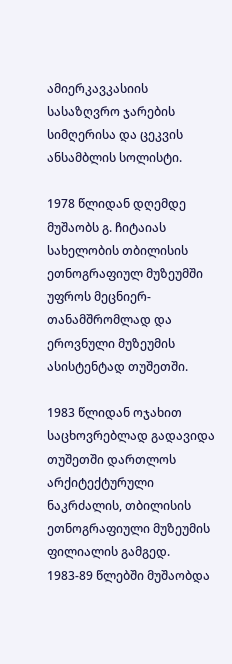ამიერკავკასიის სასაზღვრო ჯარების სიმღერისა და ცეკვის ანსამბლის სოლისტი.

1978 წლიდან დღემდე მუშაობს გ. ჩიტაიას სახელობის თბილისის ეთნოგრაფიულ მუზეუმში უფროს მეცნიერ-თანამშრომლად და ეროვნული მუზეუმის ასისტენტად თუშეთში.

1983 წლიდან ოჯახით საცხოვრებლად გადავიდა თუშეთში დართლოს არქიტექტურული ნაკრძალის, თბილისის ეთნოგრაფიული მუზეუმის ფილიალის გამგედ. 1983-89 წლებში მუშაობდა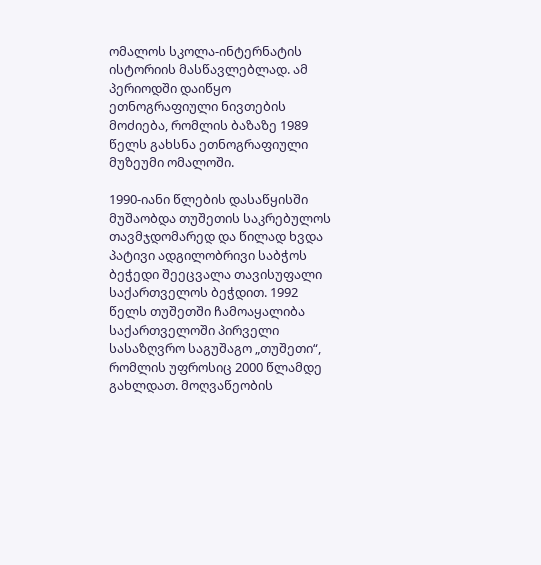ომალოს სკოლა-ინტერნატის ისტორიის მასწავლებლად. ამ პერიოდში დაიწყო ეთნოგრაფიული ნივთების მოძიება, რომლის ბაზაზე 1989 წელს გახსნა ეთნოგრაფიული მუზეუმი ომალოში.

1990-იანი წლების დასაწყისში მუშაობდა თუშეთის საკრებულოს თავმჯდომარედ და წილად ხვდა პატივი ადგილობრივი საბჭოს ბეჭედი შეეცვალა თავისუფალი საქართველოს ბეჭდით. 1992 წელს თუშეთში ჩამოაყალიბა საქართველოში პირველი სასაზღვრო საგუშაგო „თუშეთი“, რომლის უფროსიც 2000 წლამდე გახლდათ. მოღვაწეობის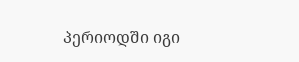პერიოდში იგი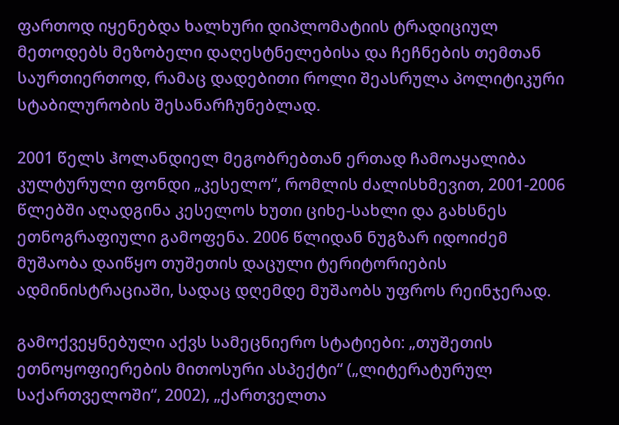ფართოდ იყენებდა ხალხური დიპლომატიის ტრადიციულ მეთოდებს მეზობელი დაღესტნელებისა და ჩეჩნების თემთან საურთიერთოდ, რამაც დადებითი როლი შეასრულა პოლიტიკური სტაბილურობის შესანარჩუნებლად.

2001 წელს ჰოლანდიელ მეგობრებთან ერთად ჩამოაყალიბა კულტურული ფონდი „კესელო“, რომლის ძალისხმევით, 2001-2006 წლებში აღადგინა კესელოს ხუთი ციხე-სახლი და გახსნეს ეთნოგრაფიული გამოფენა. 2006 წლიდან ნუგზარ იდოიძემ მუშაობა დაიწყო თუშეთის დაცული ტერიტორიების ადმინისტრაციაში, სადაც დღემდე მუშაობს უფროს რეინჯერად.

გამოქვეყნებული აქვს სამეცნიერო სტატიები: „თუშეთის ეთნოყოფიერების მითოსური ასპექტი“ („ლიტერატურულ საქართველოში“, 2002), „ქართველთა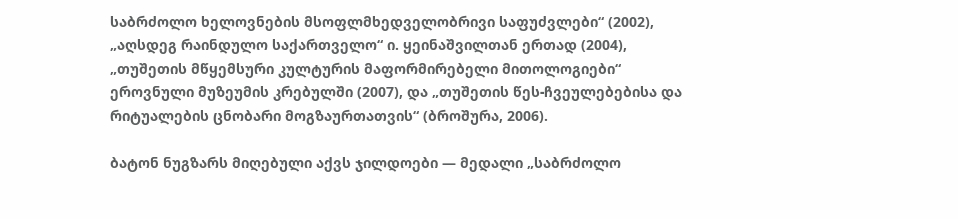საბრძოლო ხელოვნების მსოფლმხედველობრივი საფუძვლები“ (2002), „აღსდეგ რაინდულო საქართველო“ ი. ყეინაშვილთან ერთად (2004), „თუშეთის მწყემსური კულტურის მაფორმირებელი მითოლოგიები“ ეროვნული მუზეუმის კრებულში (2007), და „თუშეთის წეს-ჩვეულებებისა და რიტუალების ცნობარი მოგზაურთათვის“ (ბროშურა, 2006).

ბატონ ნუგზარს მიღებული აქვს ჯილდოები — მედალი „საბრძოლო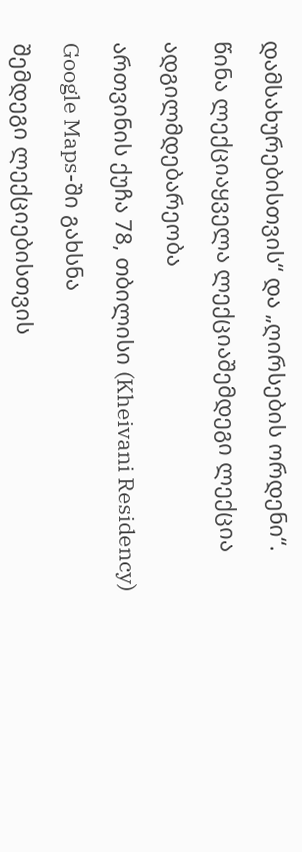დამსახურებისთვის“ და „ღირსების ორდენი“.

წინა ლექციაყველა ლექციაშემდეგი ლექცია

ადგილმდებარეობა

ართვინის ქუჩა 78, თბილისი (Kheivani Residency)

Google Maps-ში გახსნა

შემდეგი ლექციებისთვის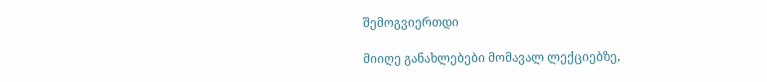შემოგვიერთდი

მიიღე განახლებები მომავალ ლექციებზე,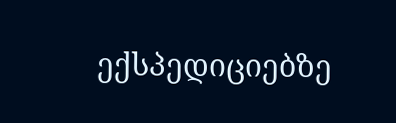ექსპედიციებზე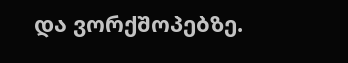და ვორქშოპებზე.